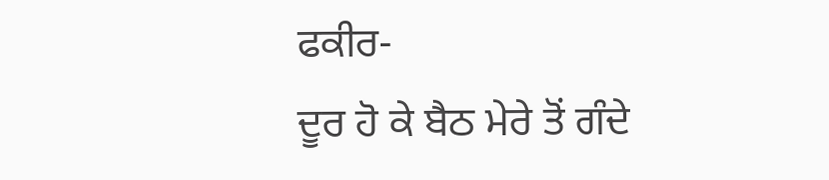ਫਕੀਰ-
ਦੂਰ ਹੋ ਕੇ ਬੈਠ ਮੇਰੇ ਤੋਂ ਗੰਦੇ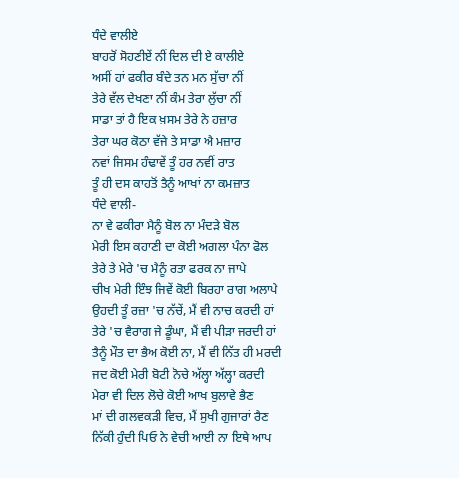ਧੰਦੇ ਵਾਲੀਏ
ਬਾਹਰੋਂ ਸੋਹਣੀਏਂ ਨੀਂ ਦਿਲ ਦੀ ਏ ਕਾਲੀਏ
ਅਸੀਂ ਹਾਂ ਫਕੀਰ ਬੰਦੇ ਤਨ ਮਨ ਸੁੱਚਾ ਨੀਂ
ਤੇਰੇ ਵੱਲ ਦੇਖਣਾ ਨੀਂ ਕੰਮ ਤੇਰਾ ਲੁੱਚਾ ਨੀਂ
ਸਾਡਾ ਤਾਂ ਹੈ ਇਕ ਖ਼ਸਮ ਤੇਰੇ ਨੇ ਹਜ਼ਾਰ
ਤੇਰਾ ਘਰ ਕੋਠਾ ਵੱਜੇ ਤੇ ਸਾਡਾ ਐ ਮਜ਼ਾਰ
ਨਵਾਂ ਜਿਸਮ ਹੰਢਾਵੇਂ ਤੂੰ ਹਰ ਨਵੀਂ ਰਾਤ
ਤੂੰ ਹੀ ਦਸ ਕਾਹਤੋਂ ਤੈਨੂੰ ਆਖਾਂ ਨਾ ਕਮਜ਼ਾਤ
ਧੰਦੇ ਵਾਲੀ-
ਨਾ ਵੇ ਫਕੀਰਾ ਮੈਨੂੰ ਬੋਲ ਨਾ ਮੰਦੜੇ ਬੋਲ
ਮੇਰੀ ਇਸ ਕਹਾਣੀ ਦਾ ਕੋਈ ਅਗਲਾ ਪੰਨਾ ਫੋਲ
ਤੇਰੇ ਤੇ ਮੇਰੇ 'ਚ ਮੈਨੂੰ ਰਤਾ ਫਰਕ ਨਾ ਜਾਪੇ
ਚੀਖ ਮੇਰੀ ਇੰਝ ਜਿਵੇਂ ਕੋਈ ਬਿਰਹਾ ਰਾਗ ਅਲਾਪੇ
ਉਹਦੀ ਤੂੰ ਰਜ਼ਾ 'ਚ ਨੱਚੇਂ, ਮੈਂ ਵੀ ਨਾਚ ਕਰਦੀ ਹਾਂ
ਤੇਰੇ 'ਚ ਵੈਰਾਗ ਜੇ ਡੂੰਘਾ, ਮੈਂ ਵੀ ਪੀੜਾ ਜਰਦੀ ਹਾਂ
ਤੈਨੂੰ ਮੌਤ ਦਾ ਭੈਅ ਕੋਈ ਨਾ, ਮੈਂ ਵੀ ਨਿੱਤ ਹੀ ਮਰਦੀ
ਜਦ ਕੋਈ ਮੇਰੀ ਬੋਟੀ ਨੋਚੇ ਅੱਲ੍ਹਾ ਅੱਲ੍ਹਾ ਕਰਦੀ
ਮੇਰਾ ਵੀ ਦਿਲ ਲੋਚੇ ਕੋਈ ਆਖ ਬੁਲਾਵੇ ਭੈਣ
ਮਾਂ ਦੀ ਗਲਵਕੜੀ ਵਿਚ, ਮੈਂ ਸੁਖੀ ਗੁਜਾਰਾਂ ਰੈਣ
ਨਿੱਕੀ ਹੁੰਦੀ ਪਿਓ ਨੇ ਵੇਚੀ ਆਈ ਨਾ ਇਥੇ ਆਪ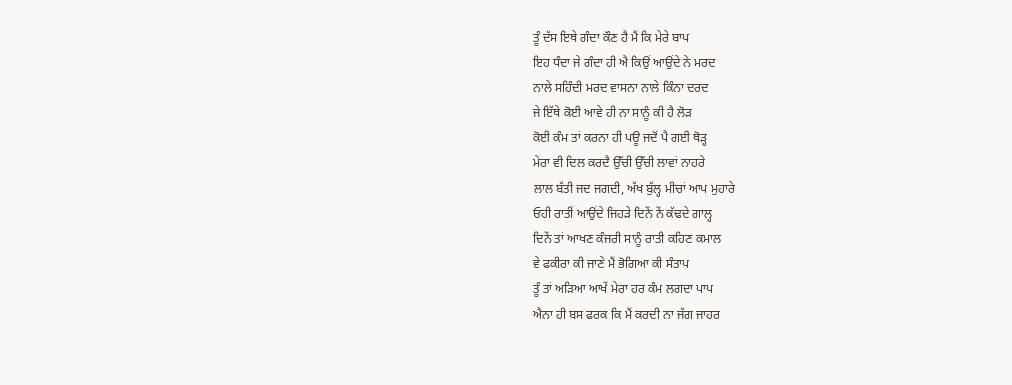ਤੂੰ ਦੱਸ ਇਥੇ ਗੰਦਾ ਕੌਣ ਹੈ ਮੈਂ ਕਿ ਮੇਰੇ ਬਾਪ
ਇਹ ਧੰਦਾ ਜੇ ਗੰਦਾ ਹੀ ਐ ਕਿਉਂ ਆਉਂਦੇ ਨੇ ਮਰਦ
ਨਾਲੇ ਸਹਿੰਦੀ ਮਰਦ ਵਾਸਨਾ ਨਾਲੇ ਕਿੰਨਾ ਦਰਦ
ਜੇ ਇੱਥੇ ਕੋਈ ਆਵੇ ਹੀ ਨਾ ਸਾਨੂੰ ਕੀ ਹੈ ਲੋੜ
ਕੋਈ ਕੰਮ ਤਾਂ ਕਰਨਾ ਹੀ ਪਊ ਜਦੋਂ ਪੈ ਗਈ ਥੋੜ੍ਹ
ਮੇਰਾ ਵੀ ਦਿਲ ਕਰਦੈ ਉੱਚੀ ਉੱਚੀ ਲਾਵਾਂ ਨਾਹਰੇ
ਲਾਲ ਬੱਤੀ ਜਦ ਜਗਦੀ, ਅੱਖ ਬੁੱਲ੍ਹ ਮੀਚਾਂ ਆਪ ਮੁਹਾਰੇ
ਓਹੀ ਰਾਤੀਂ ਆਉਂਦੇ ਜਿਹੜੇ ਦਿਨੇਂ ਨੇਂ ਕੱਢਦੇ ਗਾਲ੍ਹ
ਦਿਨੇਂ ਤਾਂ ਆਖਣ ਕੰਜਰੀ ਸਾਨੂੰ ਰਾਤੀ ਕਹਿਣ ਕਮਾਲ
ਵੇ ਫਕੀਰਾ ਕੀ ਜਾਣੇ ਮੈਂ ਭੋਗਿਆ ਕੀ ਸੰਤਾਪ
ਤੂੰ ਤਾਂ ਅੜਿਆ ਆਖੇਂ ਮੇਰਾ ਹਰ ਕੰਮ ਲਗਦਾ ਪਾਪ
ਐਨਾ ਹੀ ਬਸ ਫਰਕ ਕਿ ਮੈਂ ਕਰਦੀ ਨਾ ਜੱਗ ਜਾਹਰ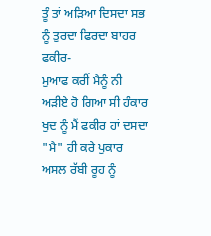ਤੂੰ ਤਾਂ ਅੜਿਆ ਦਿਸਦਾ ਸਭ ਨੂੰ ਤੁਰਦਾ ਫਿਰਦਾ ਬਾਹਰ
ਫਕੀਰ-
ਮੁਆਫ ਕਰੀਂ ਮੈਨੂੰ ਨੀ ਅੜੀਏ ਹੋ ਗਿਆ ਸੀ ਹੰਕਾਰ
ਖੁਦ ਨੂੰ ਮੈਂ ਫਕੀਰ ਹਾਂ ਦਸਦਾ "ਮੈ" ਹੀ ਕਰੇ ਪੁਕਾਰ
ਅਸਲ ਰੱਬੀ ਰੂਹ ਨੂੰ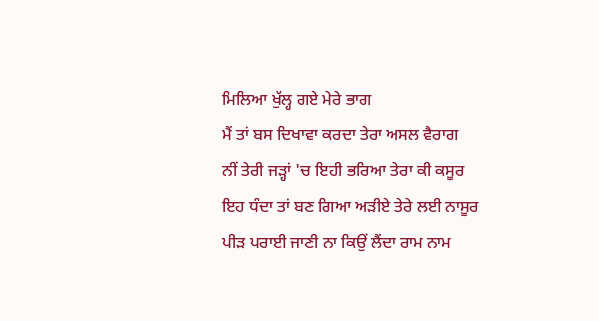ਮਿਲਿਆ ਖੁੱਲ੍ਹ ਗਏ ਮੇਰੇ ਭਾਗ
ਮੈਂ ਤਾਂ ਬਸ ਦਿਖਾਵਾ ਕਰਦਾ ਤੇਰਾ ਅਸਲ ਵੈਰਾਗ
ਨੀਂ ਤੇਰੀ ਜੜ੍ਹਾਂ 'ਚ ਇਹੀ ਭਰਿਆ ਤੇਰਾ ਕੀ ਕਸੂਰ
ਇਹ ਧੰਦਾ ਤਾਂ ਬਣ ਗਿਆ ਅੜੀਏ ਤੇਰੇ ਲਈ ਨਾਸੂਰ
ਪੀੜ ਪਰਾਈ ਜਾਣੀ ਨਾ ਕਿਉਂ ਲੈਂਦਾ ਰਾਮ ਨਾਮ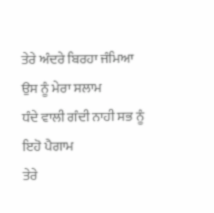ਤੇਰੇ ਅੰਦਰੇ ਬਿਰਹਾ ਜੰਮਿਆ ਉਸ ਨੂੰ ਮੇਰਾ ਸਲਾਮ
ਧੰਦੇ ਵਾਲੀ ਗੰਦੀ ਨਾਹੀ ਸਭ ਨੂੰ ਇਹੋ ਪੈਗਾਮ
ਤੇਰੇ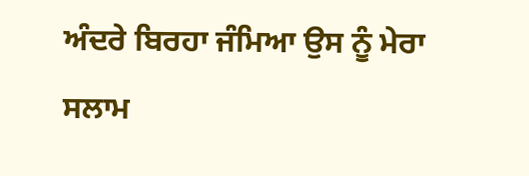ਅੰਦਰੇ ਬਿਰਹਾ ਜੰਮਿਆ ਉਸ ਨੂੰ ਮੇਰਾ ਸਲਾਮ